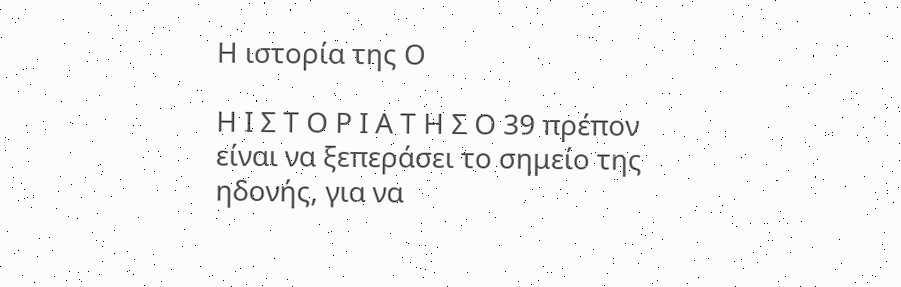Η ιστορία της Ο

Η Ι Σ Τ Ο Ρ Ι Α Τ Η Σ Ο 39 πρέπον είναι να ξεπεράσει το σημείο της ηδονής, για να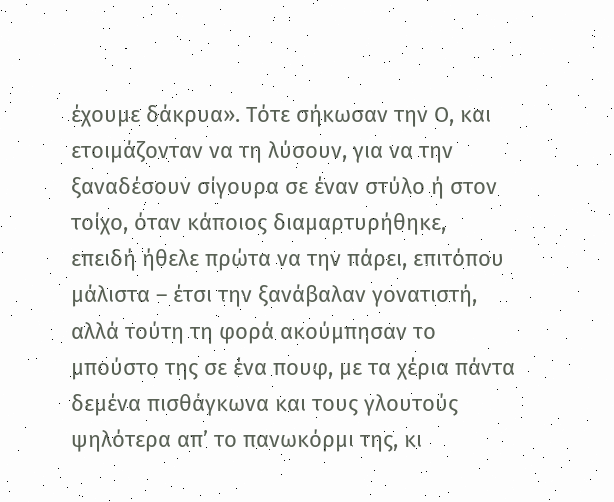έχουμε δάκρυα». Τότε σήκωσαν την Ο, και ετοιμάζονταν να τη λύσουν, για να την ξαναδέσουν σίγουρα σε έναν στύλο ή στον τοίχο, όταν κάποιος διαμαρτυρήθηκε, επειδή ήθελε πρώτα να την πάρει, επιτόπου μάλιστα – έτσι την ξανάβαλαν γονατιστή, αλλά τούτη τη φορά ακούμπησαν το μπούστο της σε ένα πουφ, με τα χέρια πάντα δεμένα πισθάγκωνα και τους γλουτούς ψηλότερα απ’ το πανωκόρμι της, κι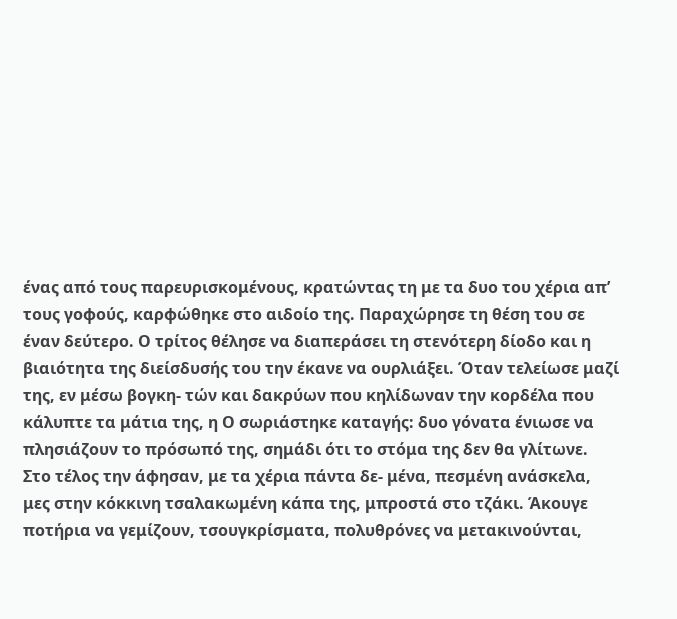ένας από τους παρευρισκομένους, κρατώντας τη με τα δυο του χέρια απ’ τους γοφούς, καρφώθηκε στο αιδοίο της. Παραχώρησε τη θέση του σε έναν δεύτερο. Ο τρίτος θέλησε να διαπεράσει τη στενότερη δίοδο και η βιαιότητα της διείσδυσής του την έκανε να ουρλιάξει. Όταν τελείωσε μαζί της, εν μέσω βογκη- τών και δακρύων που κηλίδωναν την κορδέλα που κάλυπτε τα μάτια της, η Ο σωριάστηκε καταγής: δυο γόνατα ένιωσε να πλησιάζουν το πρόσωπό της, σημάδι ότι το στόμα της δεν θα γλίτωνε. Στο τέλος την άφησαν, με τα χέρια πάντα δε- μένα, πεσμένη ανάσκελα, μες στην κόκκινη τσαλακωμένη κάπα της, μπροστά στο τζάκι. Άκουγε ποτήρια να γεμίζουν, τσουγκρίσματα, πολυθρόνες να μετακινούνται,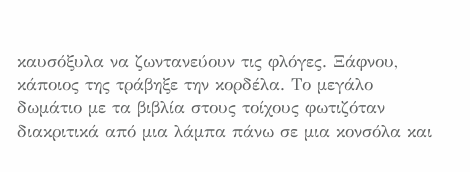καυσόξυλα να ζωντανεύουν τις φλόγες. Ξάφνου, κάποιος της τράβηξε την κορδέλα. Το μεγάλο δωμάτιο με τα βιβλία στους τοίχους φωτιζόταν διακριτικά από μια λάμπα πάνω σε μια κονσόλα και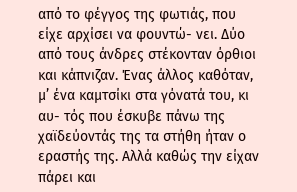από το φέγγος της φωτιάς, που είχε αρχίσει να φουντώ- νει. Δύο από τους άνδρες στέκονταν όρθιοι και κάπνιζαν. Ένας άλλος καθόταν, μ’ ένα καμτσίκι στα γόνατά του, κι αυ- τός που έσκυβε πάνω της χαϊδεύοντάς της τα στήθη ήταν ο εραστής της. Αλλά καθώς την είχαν πάρει και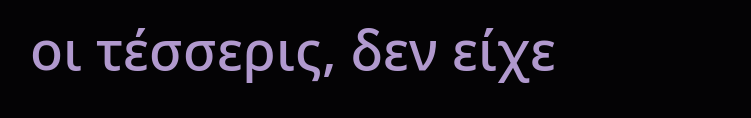οι τέσσερις, δεν είχε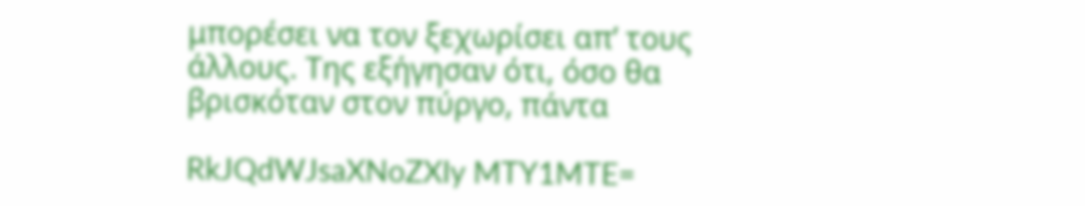μπορέσει να τον ξεχωρίσει απ’ τους άλλους. Της εξήγησαν ότι, όσο θα βρισκόταν στον πύργο, πάντα

RkJQdWJsaXNoZXIy MTY1MTE=